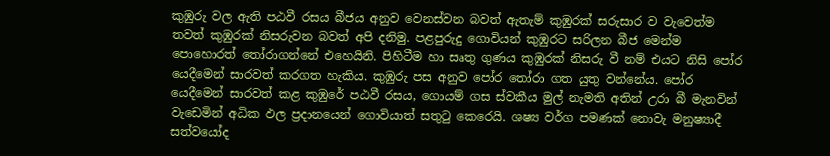කුඹුරු වල ඇති පඨවී රසය බීජය අනුව වෙනස්වන බවත් ඇතැම් කුඹුරක් සරුසාර ව වැවෙත්ම තවත් කුඹුරක් නිසරුවන බවත් අපි දනිමු. පළපුරුදු ගොවියන් කුඹුරට සරිලන බීජ මෙන්ම පොහොරත් තෝරාගන්නේ එහෙයිනි. පිහිටීම හා සෘතු ගුණය කුඹුරක් නිසරු වී නම් එයට නිසි පෝර යෙදීමෙන් සාරවත් කරගත හැකිය. කුඹුරු පස අනුව පෝර තෝරා ගත යුතු වන්නේය. පෝර යෙදීමෙන් සාරවත් කළ කුඹුරේ පඨවී රසය, ගොයම් ගස ස්වකීය මුල් නැමති අතින් උරා බී මැනවින් වැඩෙමින් අධික ඵල ප්‍රදානයෙන් ගොවියාත් සතුටු කෙරෙයි. ශෂ්‍ය වර්ග පමණක් නොවැ මනුෂ්‍යාදී සත්වයෝද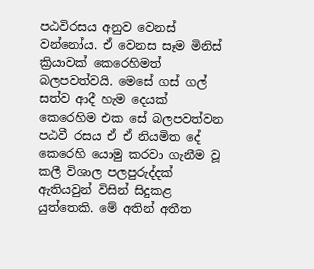පඨවිරසය අනුව වෙනස් වන්නෝය. ඒ වෙනස සෑම මිනිස් ක්‍රියාවක් කෙරෙහිමත් බලපවත්වයි. මෙසේ ගස් ගල් සත්ව ආදී හැම දෙයක් කෙරෙහිම එක සේ බලපවත්වන පඨවී රසය ඒ ඒ නියමිත දේ කෙරෙහි යොමු කරවා ගැනීම වූ කලී විශාල පලපුරුද්දක් ඇතියවුන් විසින් සිදුකළ යුත්තෙකි. මේ අතින් අතීත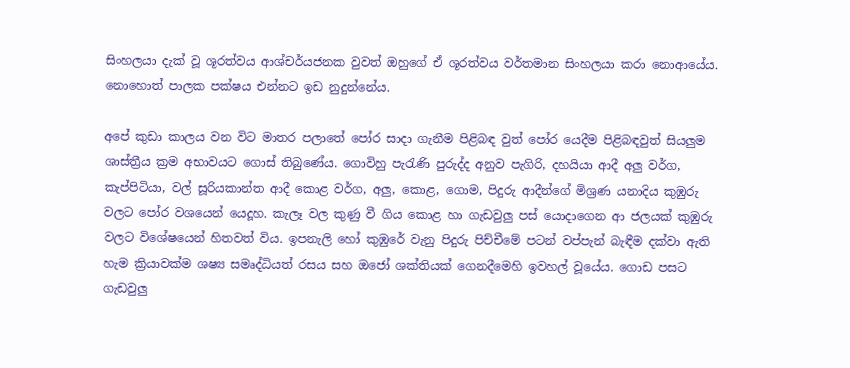සිංහලයා දැක් වූ ශූරත්වය ආශ්චර්යජනක වුවත් ඔහුගේ ඒ ශූරත්වය වර්තමාන සිංහලයා කරා නොආයේය. නොහොත් පාලක පක්ෂය එන්නට ඉඩ නුදුන්නේය.

අපේ කුඩා කාලය වන විට මාතර පලාතේ පෝර සාදා ගැනීම පිළිබඳ වුත් පෝර යෙදීම පිළිබඳවුත් සියලුම ශාස්ත්‍රීය ක්‍රම අභාවයට ගොස් තිබුණේය. ගොවිහු පැරැණි පුරුද්ද අනුව පැගිරි, දහයියා ආදී අලු වර්ග, කැප්පිටියා, වල් සූරියකාන්ත ආදී කොළ වර්ග, අලු, කොළ, ගොම, පිදුරු ආදීන්ගේ මිශ්‍රණ යනාදිය කුඹුරු වලට පෝර වශයෙන් යෙදූහ. කැලෑ වල කුණු වී ගිය කොළ හා ගැඩවුලු පස් යොදාගෙන ආ ජලයක් කුඹුරු වලට විශේෂයෙන් හිතවත් විය. ඉපනැලි හෝ කුඹුරේ වැනු පිදුරු පිච්චීමේ පටන් වප්පැන් බැඳීම දක්වා ඇති හැම ක්‍රියාවක්ම ශෂ්‍ය සමෘද්ධියත් රසය සහ ඔජෝ ශක්තියක් ගෙනදීමෙහි ඉවහල් වූයේය. ගොඩ පසට ගැඩවුලු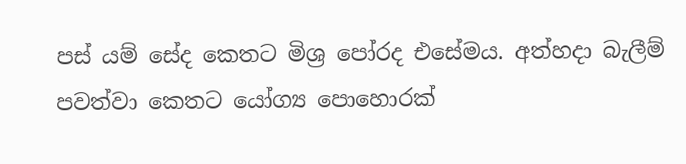පස් යම් සේද කෙතට මිශ්‍ර පෝරද එසේමය. අත්හදා බැලීම් පවත්වා කෙතට යෝග්‍ය පොහොරක්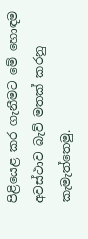පිළියෙළ කර ගැනීමට මේ හොඳම අවස්ථාව බැව් මතක් කරනු කැමැත්තෙමු.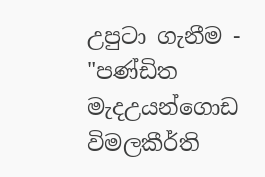උපුටා ගැනීම - "පණ්ඩිත මැදඋයන්ගොඩ විමලකීර්ති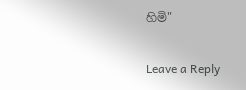හිමි"

Leave a Reply